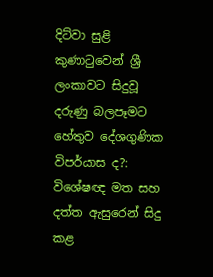දිට්වා සුළි කුණාටුවෙන් ශ්‍රී ලංකාවට සිදුවූ දරුණු බලපෑමට හේතුව දේශගුණික විපර්යාස ද?: විශේෂඥ මත සහ දත්ත ඇසුරෙන් සිදු කළ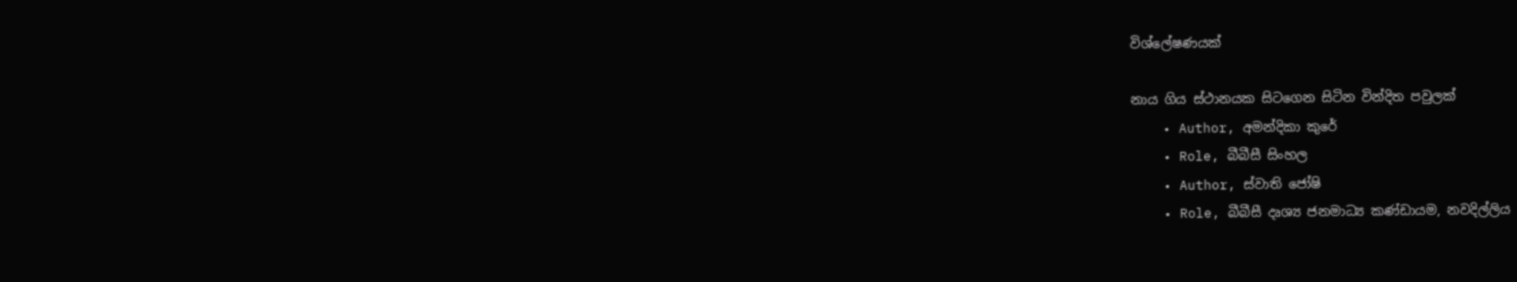විශ්ලේෂණයක්

නාය ගිය ස්ථානයක සිටගෙන සිටින වින්දිත පවුලක්
    • Author, අමන්දිකා කුරේ
    • Role, බීබීසී සිංහල
    • Author, ස්වාති ජෝෂි
    • Role, බීබීසී දෘශ්‍ය ජනමාධ්‍ය කණ්ඩායම, නවදිල්ලිය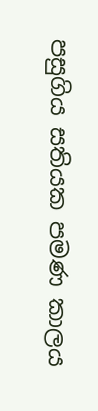පසුගිය සතියක පමණ කාලය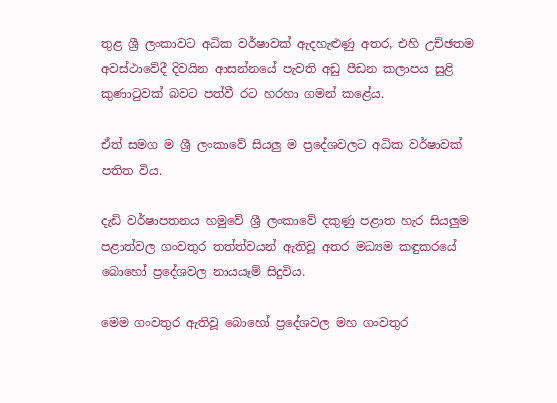තුළ ශ්‍රී ලංකාවට අධික වර්ෂාවක් ඇදහැළුණු අතර, එහි උච්ඡතම අවස්ථාවේදී දිවයින ආසන්නයේ පැවති අඩු පීඩන කලාපය සුළි කුණාටුවක් බවට පත්වී රට හරහා ගමන් කළේය.

ඒත් සමග ම ශ්‍රී ලංකාවේ සියලු ම ප්‍රදේශවලට අධික වර්ෂාවක් පතිත විය.

දැඩි වර්ෂාපතනය හමුවේ ශ්‍රී ලංකාවේ දකුණු පළාත හැර සියලුම පළාත්වල ගංවතුර තත්ත්වයන් ඇතිවූ අතර මධ්‍යම කඳුකරයේ බොහෝ ප්‍රදේශවල නායයෑම් සිදුවිය.

මෙම ගංවතුර ඇතිවූ බොහෝ ප්‍රදේශවල මහ ගංවතුර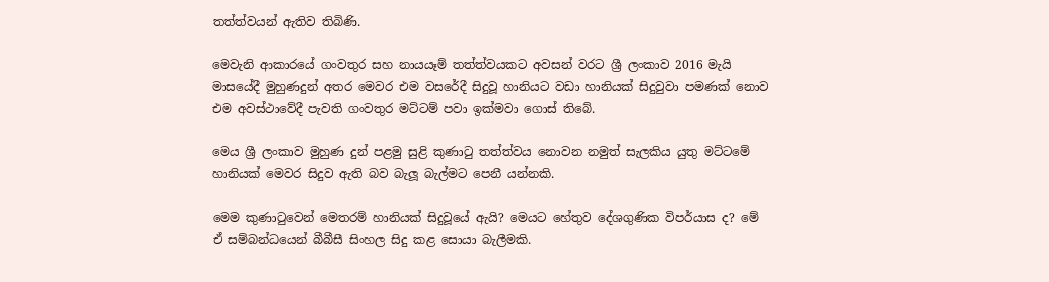තත්ත්වයන් ඇතිව තිබිණි.

මෙවැනි ආකාරයේ ගංවතුර සහ නායයෑම් තත්ත්වයකට අවසන් වරට ශ්‍රී ලංකාව 2016 මැයි මාසයේදී මුහුණදුන් අතර මෙවර එම වසරේදී සිදුවූ හානියට වඩා හානියක් සිදුවුවා පමණක් නොව එම අවස්ථාවේදී පැවති ගංවතුර මට්ටම් පවා ඉක්මවා ගොස් තිබේ.

මෙය ශ්‍රී ලංකාව මුහුණ දුන් පළමු සුළි කුණාටු තත්ත්වය නොවන නමුත් සැලකිය යුතු මට්ටමේ හානියක් මෙවර සිදුව ඇති බව බැලූ බැල්මට පෙනී යන්නකි.

මෙම කුණාටුවෙන් මෙතරම් හානියක් සිදුවූයේ ඇයි? මෙයට හේතුව දේශගුණික විපර්යාස ද? මේ ඒ සම්බන්ධයෙන් බීබීසී සිංහල සිදු කළ සොයා බැලීමකි.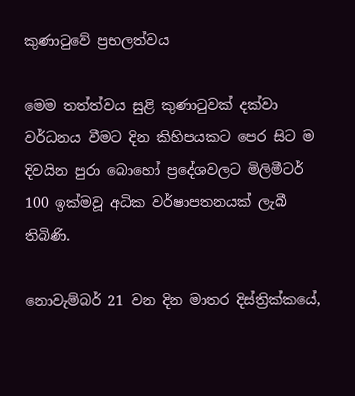කුණාටුවේ ප්‍රභලත්වය

මෙම තත්ත්වය සුළි කුණාටුවක් දක්වා වර්ධනය වීමට දින කිහිපයකට පෙර සිට ම දිවයින පුරා බොහෝ ප්‍රදේශවලට මිලිමීටර් 100 ඉක්මවූ අධික වර්ෂාපතනයක් ලැබී තිබිණි.

නොවැම්බර් 21 වන දින මාතර දිස්ත්‍රික්කයේ,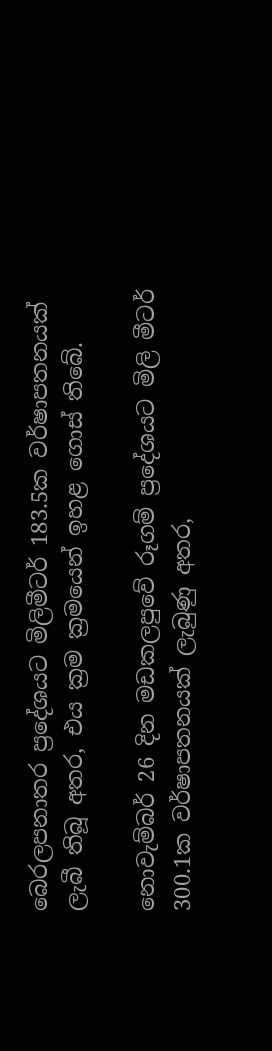බෙරලපනාතර ප්‍රදේශයට මිලිමීටර් 183.5ක වර්ෂාපතනයක් ලැබී තිබූ අතර, එය ක්‍රම ක්‍රමයෙන් ඉහළ ගොස් තිබේ.

නොවැම්බර් 26 දින මඩකලපුවේ රූගම් ප්‍රදේශයට මිලි මීටර් 300.1ක වර්ෂාපතනයක් ලැබුණු අතර,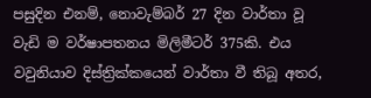පසුදින එනම්, නොවැම්බර් 27 දින වාර්තා වූ වැඩි ම වර්ෂාපතනය මිලිමීටර් 375කි. එය වවුනියාව දිස්ත්‍රික්කයෙන් වාර්තා වී තිබූ අතර,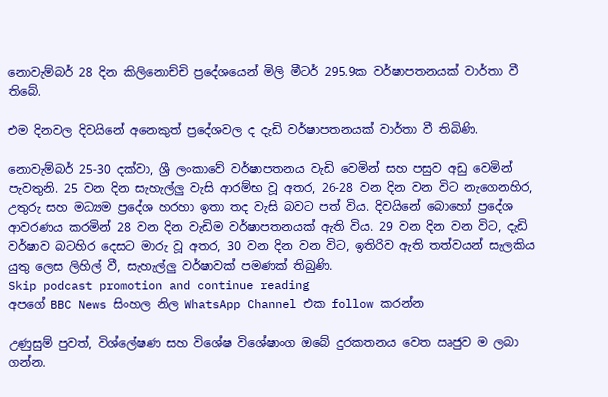නොවැම්බර් 28 දින කිලිනොච්චි ප්‍රදේශයෙන් මිලි මීටර් 295.9ක වර්ෂාපතනයක් වාර්තා වී තිබේ.

එම දිනවල දිවයිනේ අනෙකුත් ප්‍රදේශවල ද දැඩි වර්ෂාපතනයක් වාර්තා වී තිබිණි.

නොවැම්බර් 25-30 දක්වා, ශ්‍රී ලංකාවේ වර්ෂාපතනය වැඩි වෙමින් සහ පසුව අඩු වෙමින් පැවතුනි. 25 වන දින සැහැල්ලු වැසි ආරම්භ වූ අතර, 26-28 වන දින වන විට නැගෙනහිර, උතුරු සහ මධ්‍යම ප්‍රදේශ හරහා ඉතා තද වැසි බවට පත් විය. දිවයිනේ බොහෝ ප්‍රදේශ ආවරණය කරමින් 28 වන දින වැඩිම වර්ෂාපතනයක් ඇති විය. 29 වන දින වන විට, දැඩි වර්ෂාව බටහිර දෙසට මාරු වූ අතර, 30 වන දින වන විට, ඉතිරිව ඇති තත්වයන් සැලකිය යුතු ලෙස ලිහිල් වී, සැහැල්ලු වර්ෂාවක් පමණක් තිබුණි.
Skip podcast promotion and continue reading
අපගේ BBC News සිංහල නිල WhatsApp Channel එක follow කරන්න

උණුසුම් පුවත්, විශ්ලේෂණ සහ විශේෂ විශේෂාංග ඔබේ දුරකතනය වෙත ඍජුව ම ලබා ගන්න.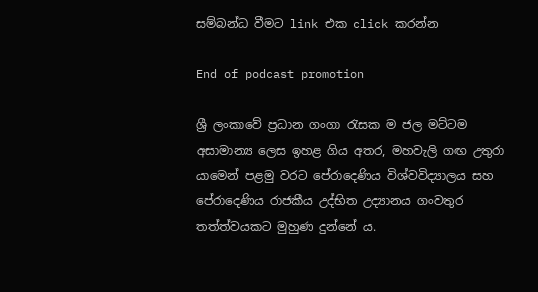සම්බන්ධ වීමට link එක click කරන්න

End of podcast promotion

ශ්‍රී ලංකාවේ ප්‍රධාන ගංගා රැසක ම ජල මට්ටම අසාමාන්‍ය ලෙස ඉහළ ගිය අතර, මහවැලි ගඟ උතුරා යාමෙන් පළමු වරට පේරාදෙණිය විශ්වවිද්‍යාලය සහ පේරාදෙණිය රාජකීය උද්භිත උද්‍යානය ගංවතුර තත්ත්වයකට මුහුණ දුන්නේ ය.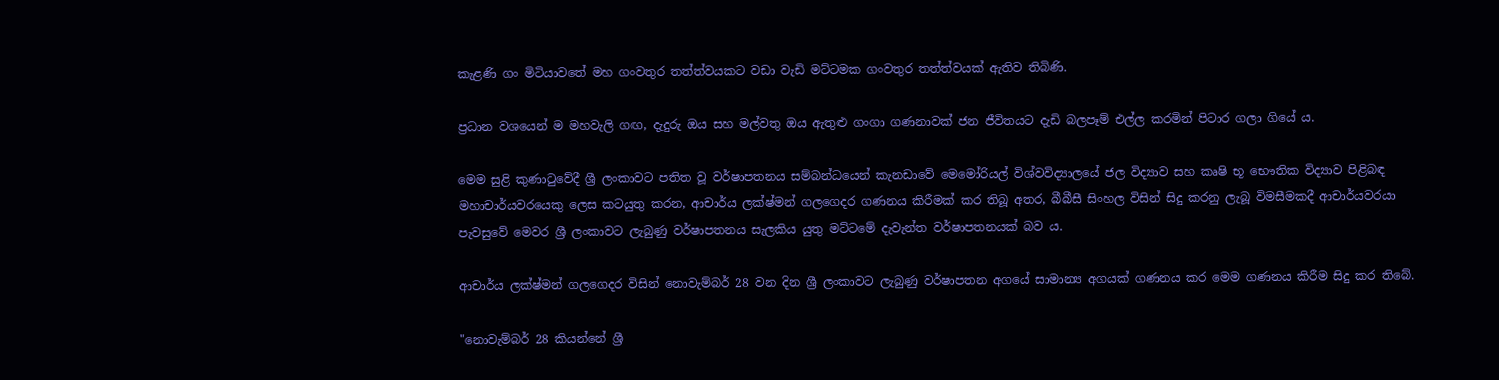කැළණි ගං මිටියාවතේ මහ ගංවතුර තත්ත්වයකට වඩා වැඩි මට්ටමක ගංවතුර තත්ත්වයක් ඇතිව තිබිණි.

ප්‍රධාන වශයෙන් ම මහවැලි ගඟ, දැදුරු ඔය සහ මල්වතු ඔය ඇතුළු ගංගා ගණනාවක් ජන ජීවිතයට දැඩි බලපෑම් එල්ල කරමින් පිටාර ගලා ගියේ ය.

මෙම සුළි කුණාටුවේදී ශ්‍රී ලංකාවට පතිත වූ වර්ෂාපතනය සම්බන්ධයෙන් කැනඩාවේ මෙමෝරියල් විශ්වවිද්‍යාලයේ ජල විද්‍යාව සහ කෘෂි භූ භෞතික විද්‍යාව පිළිබඳ මහාචාර්යවරයෙකු ලෙස කටයුතු කරන, ආචාර්ය ලක්ෂ්මන් ගලගෙදර ගණනය කිරීමක් කර තිබූ අතර, බීබීසී සිංහල විසින් සිදු කරනු ලැබූ විමසීමකදී ආචාර්යවරයා පැවසුවේ මෙවර ශ්‍රී ලංකාවට ලැබුණු වර්ෂාපතනය සැලකිය යුතු මට්ටමේ දැවැන්ත වර්ෂාපතනයක් බව ය.

ආචාර්ය ලක්ෂ්මන් ගලගෙදර විසින් නොවැම්බර් 28 වන දින ශ්‍රී ලංකාවට ලැබුණු වර්ෂාපතන අගයේ සාමාන්‍ය අගයක් ගණනය කර මෙම ගණනය කිරීම සිදු කර තිබේ.

"නොවැම්බර් 28 කියන්නේ ශ්‍රී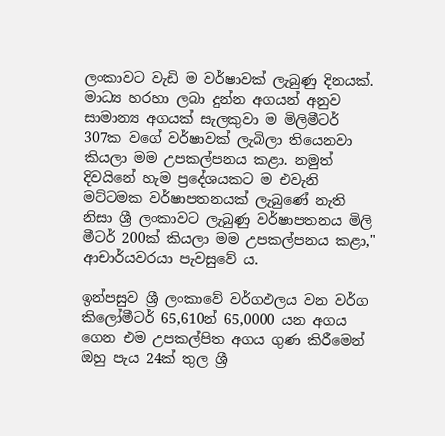ලංකාවට වැඩි ම වර්ෂාවක් ලැබුණු දිනයක්. මාධ්‍ය හරහා ලබා දුන්න අගයන් අනුව සාමාන්‍ය අගයක් සැලකුවා ම මිලිමීටර් 307ක වගේ වර්ෂාවක් ලැබිලා තියෙනවා කියලා මම උපකල්පනය කළා. නමුත් දිවයිනේ හැම ප්‍රදේශයකට ම එවැනි මට්ටමක වර්ෂාපතනයක් ලැබුණේ නැති නිසා ශ්‍රී ලංකාවට ලැබුණු වර්ෂාපතනය මිලි මීටර් 200ක් කියලා මම උපකල්පනය කළා," ආචාර්යවරයා පැවසුවේ ය.

ඉන්පසුව ශ්‍රී ලංකාවේ වර්ගඵලය වන වර්ග කිලෝමීටර් 65,610න් 65,0000 යන අගය ගෙන එම උපකල්පිත අගය ගුණ කිරීමෙන් ඔහු පැය 24ක් තුල ශ්‍රී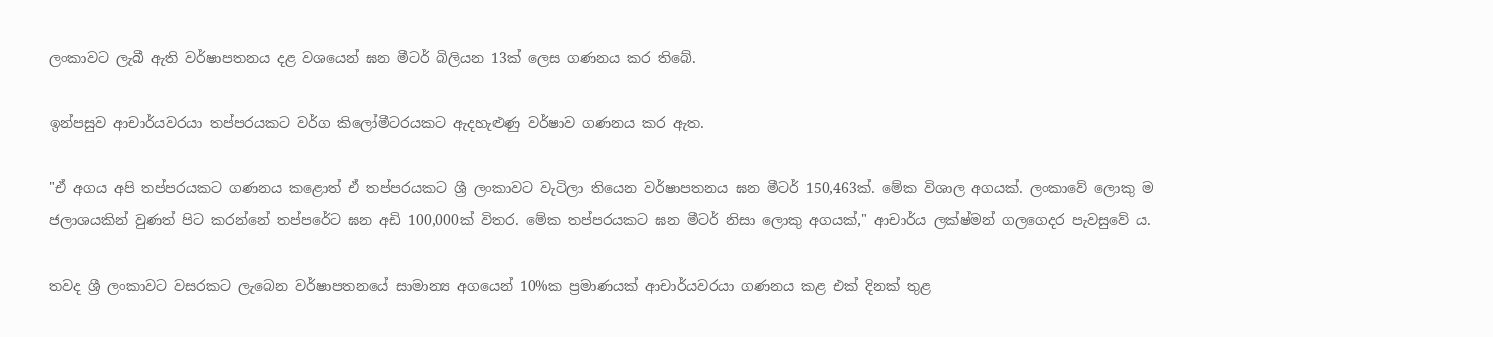ලංකාවට ලැබී ඇති වර්ෂාපතනය දළ වශයෙන් ඝන මීටර් බිලියන 13ක් ලෙස ගණනය කර තිබේ.

ඉන්පසුව ආචාර්යවරයා තප්පරයකට වර්ග කිලෝමීටරයකට ඇදහැළුණු වර්ෂාව ගණනය කර ඇත.

"ඒ අගය අපි තප්පරයකට ගණනය කළොත් ඒ තප්පරයකට ශ්‍රී ලංකාවට වැටිලා තියෙන වර්ෂාපතනය ඝන මීටර් 150,463ක්. මේක විශාල අගයක්. ලංකාවේ ලොකු ම ජලාශයකින් වුණත් පිට කරන්නේ තප්පරේට ඝන අඩි 100,000ක් විතර. මේක තප්පරයකට ඝන මීටර් නිසා ලොකු අගයක්," ආචාර්ය ලක්ෂ්මන් ගලගෙදර පැවසුවේ ය.

තවද ශ්‍රී ලංකාවට වසරකට ලැබෙන වර්ෂාපතනයේ සාමාන්‍ය අගයෙන් 10%ක ප්‍රමාණයක් ආචාර්යවරයා ගණනය කළ එක් දිනක් තුළ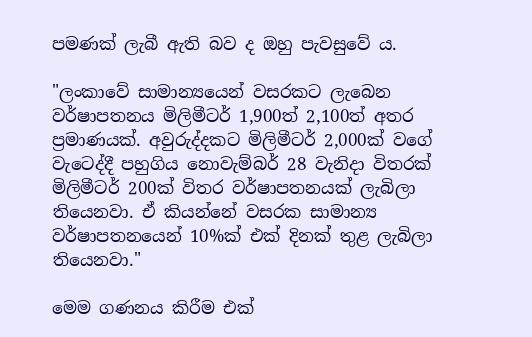පමණක් ලැබී ඇති බව ද ඔහු පැවසුවේ ය.

"ලංකාවේ සාමාන්‍යයෙන් වසරකට ලැබෙන වර්ෂාපතනය මිලිමීටර් 1,900ත් 2,100ත් අතර ප්‍රමාණයක්. අවුරුද්දකට මිලිමීටර් 2,000ක් වගේ වැටෙද්දී පහුගිය නොවැම්බර් 28 වැනිදා විතරක් මිලිමීටර් 200ක් විතර වර්ෂාපතනයක් ලැබිලා තියෙනවා. ඒ කියන්නේ වසරක සාමාන්‍ය වර්ෂාපතනයෙන් 10%ක් එක් දිනක් තුළ ලැබිලා තියෙනවා."

මෙම ගණනය කිරීම එක්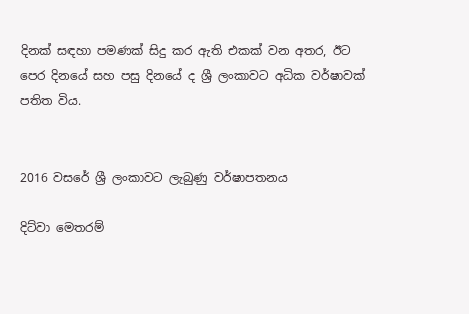දිනක් සඳහා පමණක් සිදු කර ඇති එකක් වන අතර, ඊට පෙර දිනයේ සහ පසු දිනයේ ද ශ්‍රී ලංකාවට අධික වර්ෂාවක් පතිත විය.


2016 වසරේ ශ්‍රී ලංකාවට ලැබුණු වර්ෂාපතනය

දිට්වා මෙතරම්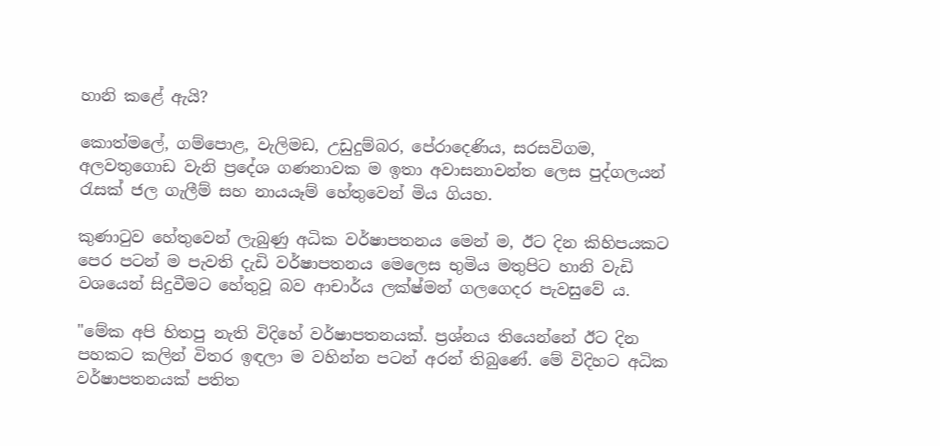හානි කළේ ඇයි?

කොත්මලේ, ගම්පොළ, වැලිමඩ, උඩුදුම්බර, පේරාදෙණිය, සරසවිගම, අලවතුගොඩ වැනි ප්‍රදේශ ගණනාවක ම ඉතා අවාසනාවන්ත ලෙස පුද්ගලයන් රැසක් ජල ගැලීම් සහ නායයෑම් හේතුවෙන් මිය ගියහ.

කුණාටුව හේතුවෙන් ලැබුණු අධික වර්ෂාපතනය මෙන් ම, ඊට දින කිහිපයකට පෙර පටන් ම පැවති දැඩි වර්ෂාපතනය මෙලෙස භුමිය මතුපිට හානි වැඩි වශයෙන් සිදුවීමට හේතුවූ බව ආචාර්ය ලක්ෂ්මන් ගලගෙදර පැවසුවේ ය.

"මේක අපි හිතපු නැති විදිහේ වර්ෂාපතනයක්. ප්‍රශ්නය තියෙන්නේ ඊට දින පහකට කලින් විතර ඉඳලා ම වහින්න පටන් අරන් තිබුණේ. මේ විදිහට අධික වර්ෂාපතනයක් පතිත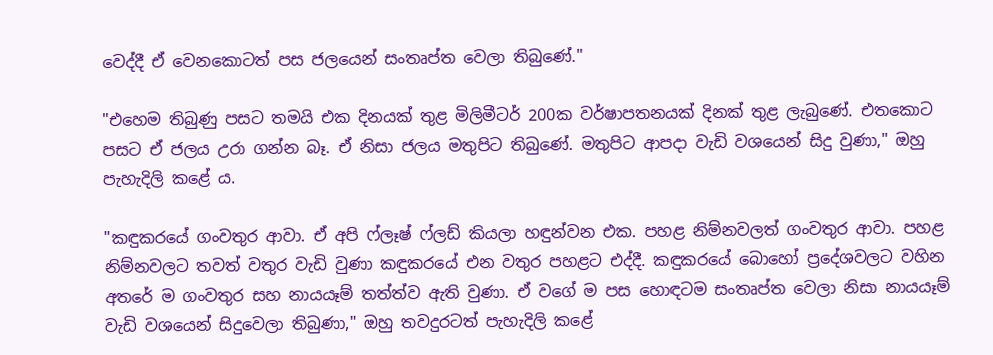වෙද්දී ඒ වෙනකොටත් පස ජලයෙන් සංතෘප්ත වෙලා තිබුණේ."

"එහෙම තිබුණු පසට තමයි එක දිනයක් තුළ මිලිමීටර් 200ක වර්ෂාපතනයක් දිනක් තුළ ලැබුණේ. එතකොට පසට ඒ ජලය උරා ගන්න බෑ. ඒ නිසා ජලය මතුපිට තිබුණේ. මතුපිට ආපදා වැඩි වශයෙන් සිදු වුණා," ඔහු පැහැදිලි කළේ ය.

"කඳුකරයේ ගංවතුර ආවා. ඒ අපි ෆ්ලෑෂ් ෆ්ලඩ් කියලා හඳුන්වන එක. පහළ නිම්නවලත් ගංවතුර ආවා. පහළ නිම්නවලට තවත් වතුර වැඩි වුණා කඳුකරයේ එන වතුර පහළට එද්දී. කඳුකරයේ බොහෝ ප්‍රදේශවලට වහින අතරේ ම ගංවතුර සහ නායයෑම් තත්ත්ව ඇති වුණා. ඒ වගේ ම පස හොඳටම සංතෘප්ත වෙලා නිසා නායයෑම් වැඩි වශයෙන් සිදුවෙලා තිබුණා," ඔහු තවදුරටත් පැහැදිලි කළේ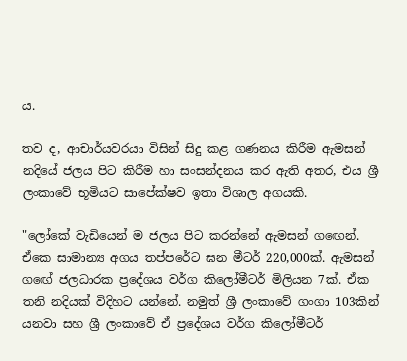ය.

තව ද, ආචාර්යවරයා විසින් සිදු කළ ගණනය කිරීම ඇමසන් නදියේ ජලය පිට කිරීම හා සංසන්දනය කර ඇති අතර, එය ශ්‍රී ලංකාවේ භූමියට සාපේක්ෂව ඉතා විශාල අගයකි.

"ලෝකේ වැඩියෙන් ම ජලය පිට කරන්නේ ඇමසන් ගඟෙන්. ඒකෙ සාමාන්‍ය අගය තප්පරේට ඝන මීටර් 220,000ක්. ඇමසන් ගඟේ ජලධාරක ප්‍රදේශය වර්ග කිලෝමීටර් මිලියන 7ක්. ඒක තනි නදියක් විදිහට යන්නේ. නමුත් ශ්‍රී ලංකාවේ ගංගා 103කින් යනවා සහ ශ්‍රී ලංකාවේ ඒ ප්‍රදේශය වර්ග කිලෝමීටර්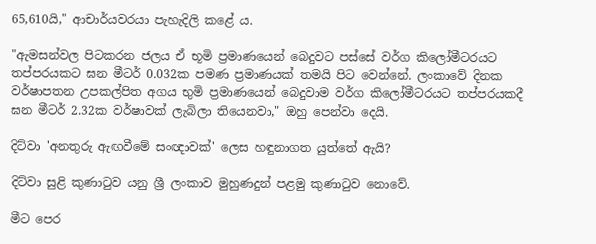65,610යි," ආචාර්යවරයා පැහැදිලි කළේ ය.

"ඇමසන්වල පිටකරන ජලය ඒ භූමි ප්‍රමාණයෙන් බෙදුවට පස්සේ වර්ග කිලෝමීටරයට තප්පරයකට ඝන මීටර් 0.032ක පමණ ප්‍රමාණයක් තමයි පිට වෙන්නේ. ලංකාවේ දිනක වර්ෂාපතන උපකල්පිත අගය භුමි ප්‍රමාණයෙන් බෙදුවාම වර්ග කිලෝමීටරයට තප්පරයකදී ඝන මීටර් 2.32ක වර්ෂාවක් ලැබිලා තියෙනවා," ඔහු පෙන්වා දෙයි.

දිට්වා 'අනතුරු ඇඟවීමේ සංඥාවක්' ලෙස හඳුනාගත යුත්තේ ඇයි?

දිට්වා සුළි කුණාටුව යනු ශ්‍රී ලංකාව මුහුණදුන් පළමු කුණාටුව නොවේ.

මීට පෙර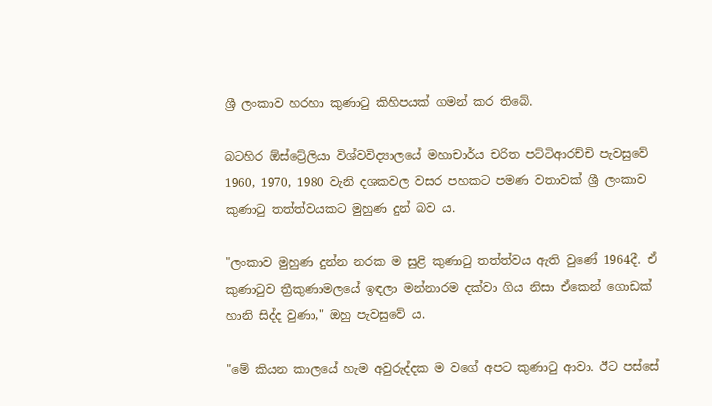ශ්‍රී ලංකාව හරහා කුණාටු කිහිපයක් ගමන් කර තිබේ.

බටහිර ඕස්ට්‍රේලියා විශ්වවිද්‍යාලයේ මහාචාර්ය චරිත පට්ටිආරච්චි පැවසුවේ 1960, 1970, 1980 වැනි දශකවල වසර පහකට පමණ වතාවක් ශ්‍රී ලංකාව කුණාටු තත්ත්වයකට මුහුණ දුන් බව ය.

"ලංකාව මුහුණ දුන්න නරක ම සුළි කුණාටු තත්ත්වය ඇති වුණේ 1964දී. ඒ කුණාටුව ත්‍රීකුණාමලයේ ඉඳලා මන්නාරම දක්වා ගිය නිසා ඒකෙන් ගොඩක් හානි සිද්ද වුණා," ඔහු පැවසුවේ ය.

"මේ කියන කාලයේ හැම අවුරුද්දක ම වගේ අපට කුණාටු ආවා. ඊට පස්සේ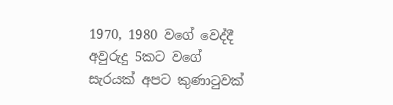1970, 1980 වගේ වෙද්දී අවුරුදු 5කට වගේ සැරයක් අපට කුණාටුවක්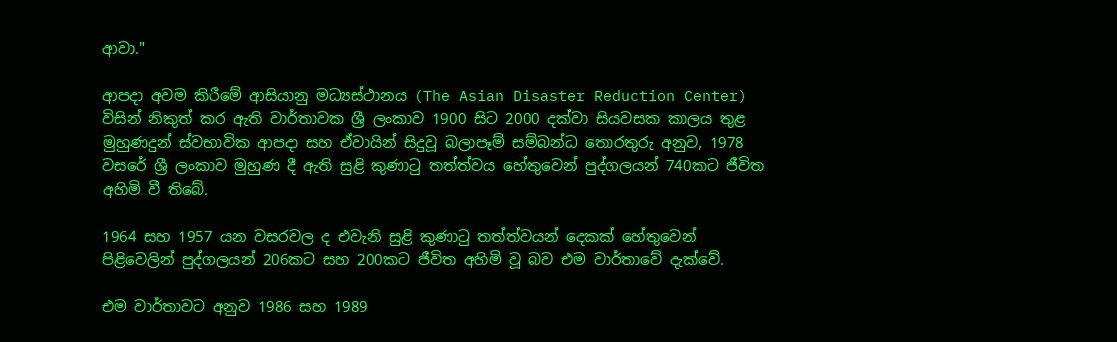ආවා."

ආපදා අවම කිරීමේ ආසියානු මධ්‍යස්ථානය (The Asian Disaster Reduction Center) විසින් නිකුත් කර ඇති වාර්තාවක ශ්‍රී ලංකාව 1900 සිට 2000 දක්වා සියවසක කාලය තුළ මුහුණදුන් ස්වභාවික ආපදා සහ ඒවායින් සිදුවූ බලාපෑම් සම්බන්ධ තොරතුරු අනුව, 1978 වසරේ ශ්‍රී ලංකාව මුහුණ දී ඇති සුළි කුණාටු තත්ත්වය හේතුවෙන් පුද්ගලයන් 740කට ජීවිත අහිමි වී තිබේ.

1964 සහ 1957 යන වසරවල ද එවැනි සුළි කුණාටු තත්ත්වයන් දෙකක් හේතුවෙන් පිළිවෙලින් පුද්ගලයන් 206කට සහ 200කට ජීවිත අහිමි වූ බව එම වාර්තාවේ දැක්වේ.

එම වාර්තාවට අනුව 1986 සහ 1989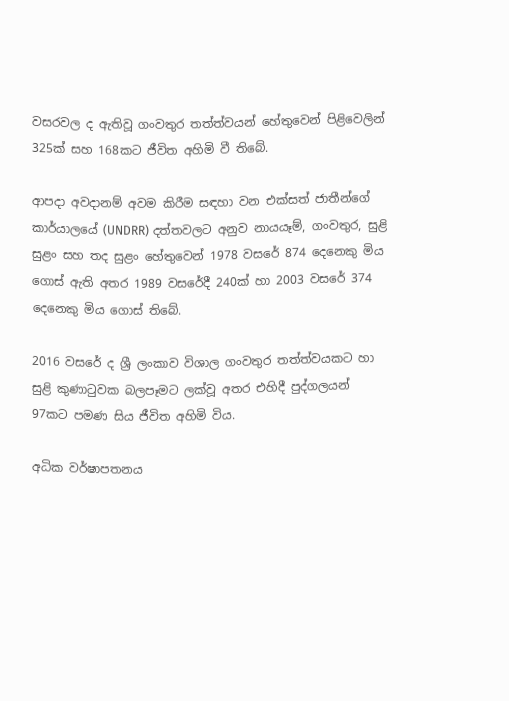වසරවල ද ඇතිවූ ගංවතුර තත්ත්වයන් හේතුවෙන් පිළිවෙලින් 325ක් සහ 168කට ජීවිත අහිමි වී තිබේ.

ආපදා අවදානම් අවම කිරීම සඳහා වන එක්සත් ජාතීන්ගේ කාර්යාලයේ (UNDRR) දත්තවලට අනුව නායයෑම්, ගංවතුර, සුළි සුළං සහ තද සුළං හේතුවෙන් 1978 වසරේ 874 දෙනෙකු මිය ගොස් ඇති අතර 1989 වසරේදී 240ක් හා 2003 වසරේ 374 දෙනෙකු මිය ගොස් තිබේ.

2016 වසරේ ද ශ්‍රී ලංකාව විශාල ගංවතුර තත්ත්වයකට හා සුළි කුණාටුවක බලපෑමට ලක්වූ අතර එහිදී පුද්ගලයන් 97කට පමණ සිය ජීවිත අහිමි විය.

අධික වර්ෂාපතනය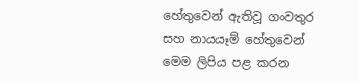හේතුවෙන් ඇතිවූ ගංවතුර සහ නායයෑම් හේතුවෙන් මෙම ලිපිය පළ කරන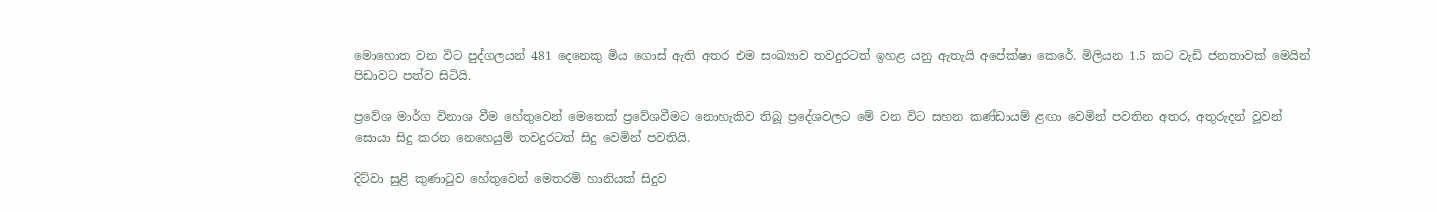මොහොත වන විට පුද්ගලයන් 481 දෙනෙකු මිය ගොස් ඇති අතර එම සංඛ්‍යාව තවදුරටත් ඉහළ යනු ඇතැයි අපේක්ෂා කෙරේ. මිලියන 1.5 කට වැඩි ජනතාවක් මෙයින් පිඩාවට පත්ව සිටියි.

ප්‍රවේශ මාර්ග විනාශ වීම හේතුවෙන් මෙතෙක් ප්‍රවේශවීමට නොහැකිව තිබූ ප්‍රදේශවලට මේ වන විට සහන කණ්ඩායම් ළඟා වෙමින් පවතින අතර, අතුරුදන් වූවන් සොයා සිදු කරන නෙහෙයුම් තවදුරටත් සිදු වෙමින් පවතියි.

දිට්වා සුළි කුණාටුව හේතුවෙන් මෙතරම් හානියක් සිදුව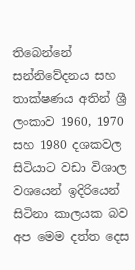තිබෙන්නේ සන්නිවේදනය සහ තාක්ෂණය අතින් ශ්‍රී ලංකාව 1960, 1970 සහ 1980 දශකවල සිටියාට වඩා විශාල වශයෙන් ඉදිරියෙන් සිටිනා කාලයක බව අප මෙම දත්ත දෙස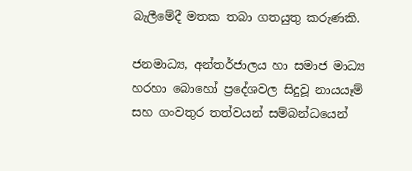බැලීමේදී මතක තබා ගතයුතු කරුණකි.

ජනමාධ්‍ය, අන්තර්ජාලය හා සමාජ මාධ්‍ය හරහා බොහෝ ප්‍රදේශවල සිදුවූ නායයෑම් සහ ගංවතුර තත්වයන් සම්බන්ධයෙන්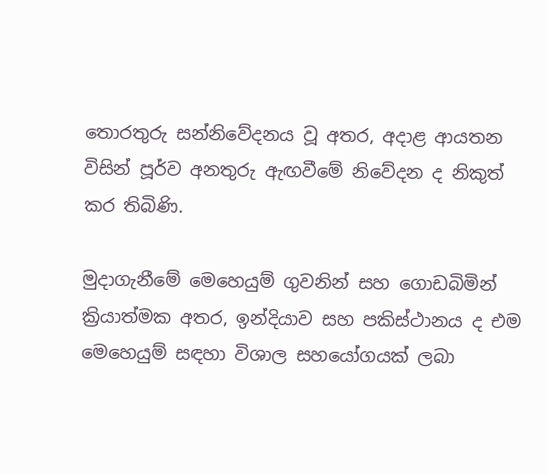තොරතුරු සන්නිවේදනය වූ අතර, අදාළ ආයතන විසින් පූර්ව අනතුරු ඇඟවීමේ නිවේදන ද නිකුත් කර තිබිණි.

මුදාගැනීමේ මෙහෙයුම් ගුවනින් සහ ගොඩබිමින් ක්‍රියාත්මක අතර, ඉන්දියාව සහ පකිස්ථානය ද එම මෙහෙයුම් සඳහා විශාල සහයෝගයක් ලබා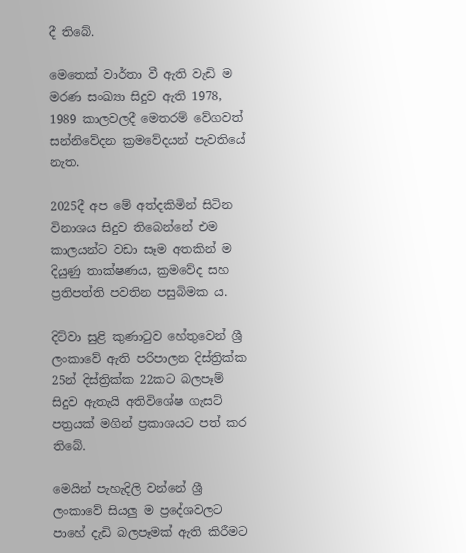දී තිබේ.

මෙතෙක් වාර්තා වී ඇති වැඩි ම මරණ සංඛ්‍යා සිදුව ඇති 1978, 1989 කාලවලදී මෙතරම් වේගවත් සන්නිවේදන ක්‍රමවේදයන් පැවතියේ නැත.

2025දී අප මේ අත්දකිමින් සිටින විනාශය සිදුව තිබෙන්නේ එම කාලයන්ට වඩා සෑම අතකින් ම දියුණු තාක්ෂණය, ක්‍රමවේද සහ ප්‍රතිපත්ති පවතින පසුබිමක ය.

දිට්වා සුළි කුණාටුව හේතුවෙන් ශ්‍රී ලංකාවේ ඇති පරිපාලන දිස්ත්‍රික්ක 25න් දිස්ත්‍රික්ක 22කට බලපෑම් සිදුව ඇතැයි අතිවිශේෂ ගැසට් පත්‍රයක් මගින් ප්‍රකාශයට පත් කර තිබේ.

මෙයින් පැහැදිලි වන්නේ ශ්‍රී ලංකාවේ සියලු ම ප්‍රදේශවලට පාහේ දැඩි බලපෑමක් ඇති කිරීමට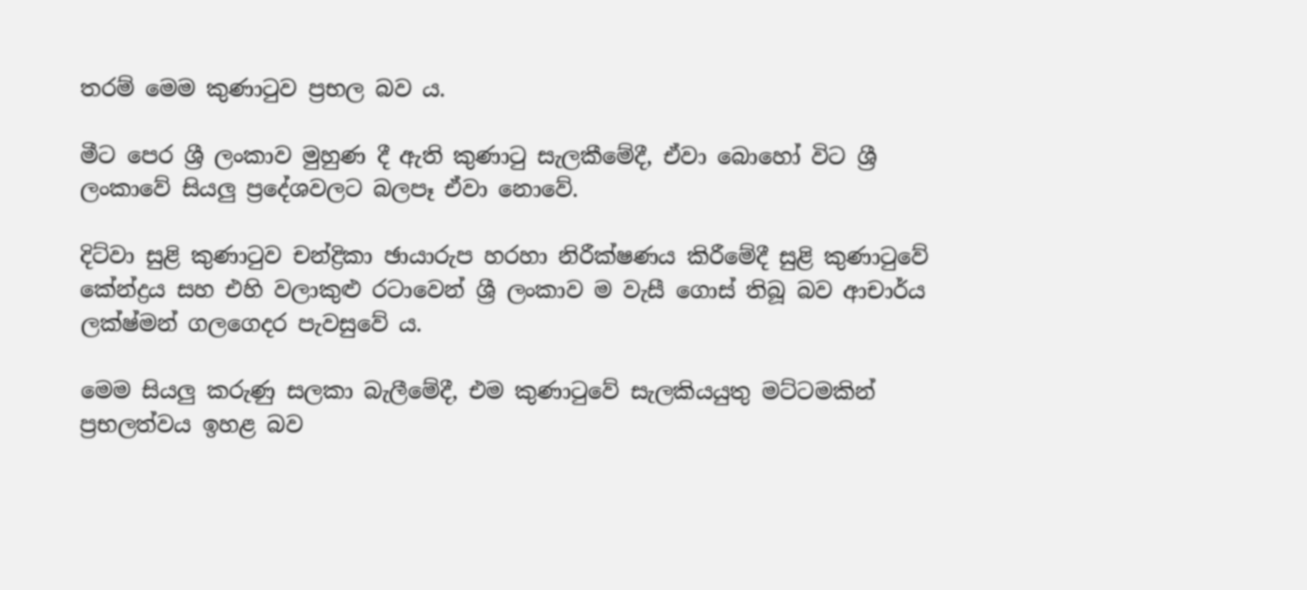තරම් මෙම කුණාටුව ප්‍රභල බව ය.

මීට පෙර ශ්‍රී ලංකාව මුහුණ දී ඇති කුණාටු සැලකීමේදී, ඒවා බොහෝ විට ශ්‍රී ලංකාවේ සියලු ප්‍රදේශවලට බලපෑ ඒවා නොවේ.

දිට්වා සුළි කුණාටුව චන්ද්‍රිකා ඡායාරුප හරහා නිරීක්ෂණය කිරීමේදී සුළි කුණාටුවේ කේන්ද්‍රය සහ එහි වලාකුළු රටාවෙන් ශ්‍රී ලංකාව ම වැසී ගොස් තිබූ බව ආචාර්ය ලක්ෂ්මන් ගලගෙදර පැවසුවේ ය.

මෙම සියලු කරුණු සලකා බැලීමේදී, එම කුණාටුවේ සැලකියයුතු මට්ටමකින් ප්‍රභලත්වය ඉහළ බව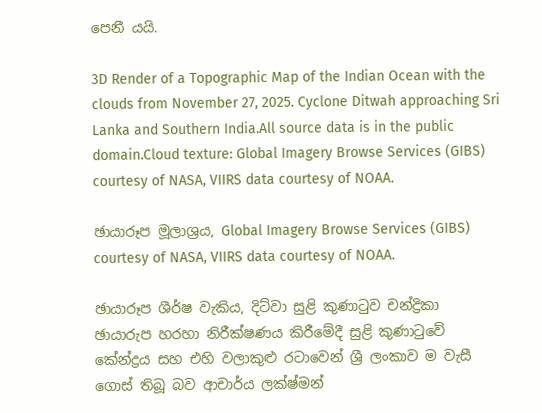පෙනී යයි.

3D Render of a Topographic Map of the Indian Ocean with the clouds from November 27, 2025. Cyclone Ditwah approaching Sri Lanka and Southern India.All source data is in the public domain.Cloud texture: Global Imagery Browse Services (GIBS) courtesy of NASA, VIIRS data courtesy of NOAA.

ඡායාරූප මූලාශ්‍රය, Global Imagery Browse Services (GIBS) courtesy of NASA, VIIRS data courtesy of NOAA.

ඡායාරූප ශීර්ෂ වැකිය, දිට්වා සුළි කුණාටුව චන්ද්‍රිකා ඡායාරුප හරහා නිරීක්ෂණය කිරීමේදී සුළි කුණාටුවේ කේන්ද්‍රය සහ එහි වලාකුළු රටාවෙන් ශ්‍රී ලංකාව ම වැසී ගොස් තිබූ බව ආචාර්ය ලක්ෂ්මන්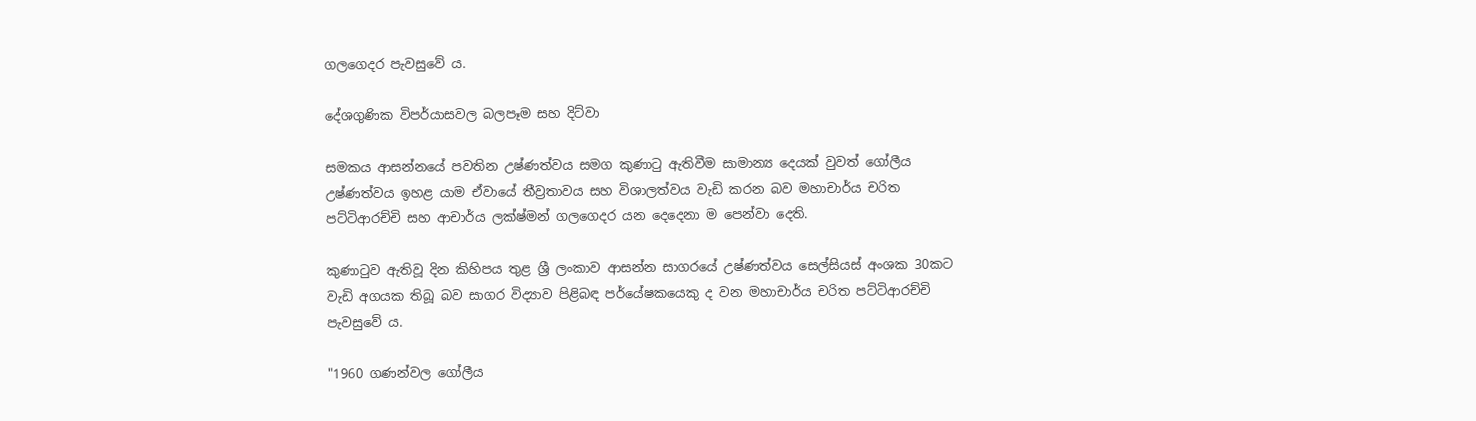ගලගෙදර පැවසුවේ ය.

දේශගුණික විපර්යාසවල බලපෑම සහ දිට්වා

සමකය ආසන්නයේ පවතින උෂ්ණත්වය සමග කුණාටු ඇතිවීම සාමාන්‍ය දෙයක් වුවත් ගෝලීය උෂ්ණත්වය ඉහළ යාම ඒවායේ තීව්‍රතාවය සහ විශාලත්වය වැඩි කරන බව මහාචාර්ය චරිත පට්ටිආරච්චි සහ ආචාර්ය ලක්ෂ්මන් ගලගෙදර යන දෙදෙනා ම පෙන්වා දෙති.

කුණාටුව ඇතිවූ දින කිහිපය තුළ ශ්‍රී ලංකාව ආසන්න සාගරයේ උෂ්ණත්වය සෙල්සියස් අංශක 30කට වැඩි අගයක තිබූ බව සාගර විද්‍යාව පිළිබඳ පර්යේෂකයෙකු ද වන මහාචාර්ය චරිත පට්ටිආරච්චි පැවසුවේ ය.

"1960 ගණන්වල ගෝලීය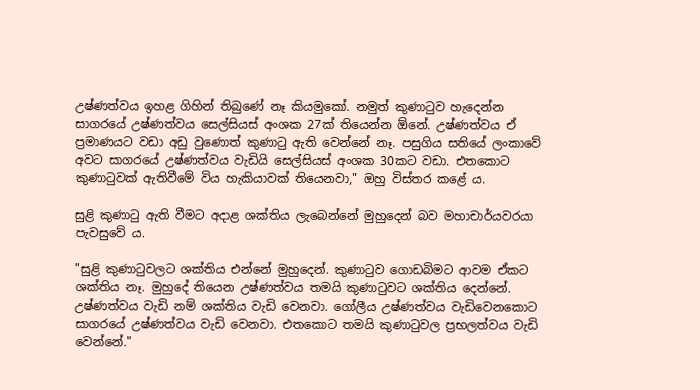උෂ්ණත්වය ඉහළ ගිහින් තිබුණේ නෑ කියමුකෝ. නමුත් කුණාටුව හැදෙන්න සාගරයේ උෂ්ණත්වය සෙල්සියස් අංශක 27ක් තියෙන්න ඕනේ. උෂ්ණත්වය ඒ ප්‍රමාණයට වඩා අඩු වුණොත් කුණාටු ඇති වෙන්නේ නෑ. පසුගිය සතියේ ලංකාවේ අවට සාගරයේ උෂ්ණත්වය වැඩියි සෙල්සියස් අංශක 30කට වඩා. එතකොට කුණාටුවක් ඇතිවීමේ විය හැකියාවක් තියෙනවා," ඔහු විස්තර කළේ ය.

සුළි කුණාටු ඇති වීමට අදාළ ශක්තිය ලැබෙන්නේ මුහුදෙන් බව මහාචාර්යවරයා පැවසුවේ ය.

"සුළි කුණාටුවලට ශක්තිය එන්නේ මුහුදෙන්. කුණාටුව ගොඩබිමට ආවම ඒකට ශක්තිය නෑ. මුහුදේ තියෙන උෂ්ණත්වය තමයි කුණාටුවට ශක්තිය දෙන්නේ. උෂ්ණත්වය වැඩි නම් ශක්තිය වැඩි වෙනවා. ගෝලීය උෂ්ණත්වය වැඩිවෙනකොට සාගරයේ උෂ්ණත්වය වැඩි වෙනවා. එතකොට තමයි කුණාටුවල ප්‍රභලත්වය වැඩි වෙන්නේ."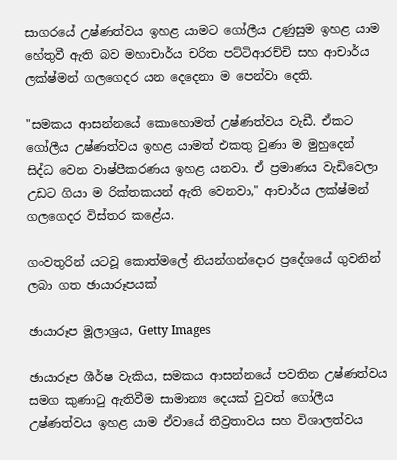සාගරයේ උෂ්ණත්වය ඉහළ යාමට ගෝලීය උණුසුම ඉහළ යාම හේතුවී ඇති බව මහාචාර්ය චරිත පට්ටිආරච්චි සහ ආචාර්ය ලක්ෂ්මන් ගලගෙදර යන දෙදෙනා ම පෙන්වා දෙති.

"සමකය ආසන්නයේ කොහොමත් උෂ්ණත්වය වැඩී. ඒකට ගෝලීය උෂ්ණත්වය ඉහළ යාමත් එකතු වුණා ම මුහුදෙන් සිද්ධ වෙන වාෂ්පීකරණය ඉහළ යනවා. ඒ ප්‍රමාණය වැඩිවෙලා උඩට ගියා ම රික්තකයන් ඇති වෙනවා," ආචාර්ය ලක්ෂ්මන් ගලගෙදර විස්තර කළේය.

ගංවතුරින් යටවූ කොත්මලේ නියන්ගන්දොර ප්‍රදේශයේ ගුවනින් ලබා ගත ඡායාරූපයක්

ඡායාරූප මූලාශ්‍රය, Getty Images

ඡායාරූප ශීර්ෂ වැකිය, සමකය ආසන්නයේ පවතින උෂ්ණත්වය සමග කුණාටු ඇතිවීම සාමාන්‍ය දෙයක් වුවත් ගෝලීය උෂ්ණත්වය ඉහළ යාම ඒවායේ තීව්‍රතාවය සහ විශාලත්වය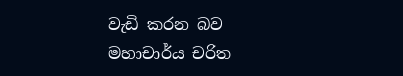වැඩි කරන බව මහාචාර්ය චරිත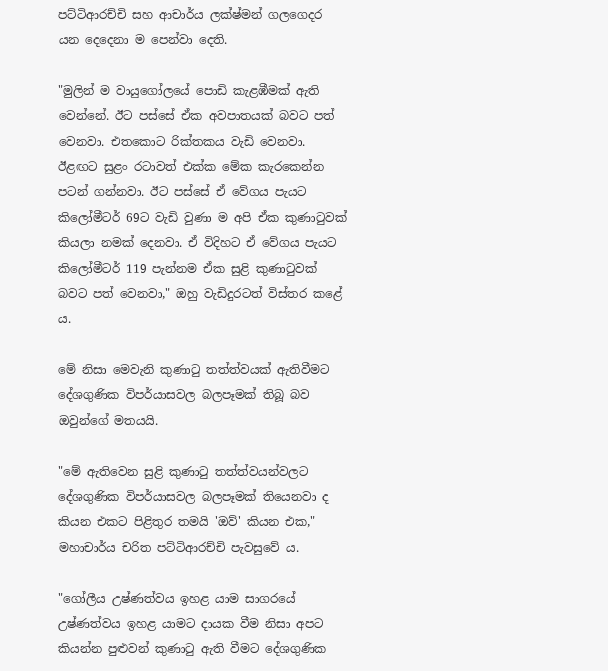පට්ටිආරච්චි සහ ආචාර්ය ලක්ෂ්මන් ගලගෙදර යන දෙදෙනා ම පෙන්වා දෙති.

"මුලින් ම වායුගෝලයේ පොඩි කැළඹීමක් ඇති වෙන්නේ. ඊට පස්සේ ඒක අවපාතයක් බවට පත් වෙනවා. එතකොට රික්තකය වැඩි වෙනවා. ඊළඟට සුළං රටාවත් එක්ක මේක කැරකෙන්න පටන් ගන්නවා. ඊට පස්සේ ඒ වේගය පැයට කිලෝමීටර් 69ට වැඩි වුණා ම අපි ඒක කුණාටුවක් කියලා නමක් දෙනවා. ඒ විදිහට ඒ වේගය පැයට කිලෝමීටර් 119 පැන්නම ඒක සුළි කුණාටුවක් බවට පත් වෙනවා," ඔහු වැඩිදුරටත් විස්තර කළේ ය.

මේ නිසා මෙවැනි කුණාටු තත්ත්වයක් ඇතිවීමට දේශගුණික විපර්යාසවල බලපෑමක් තිබූ බව ඔවුන්ගේ මතයයි.

"මේ ඇතිවෙන සුළි කුණාටු තත්ත්වයන්වලට දේශගුණික විපර්යාසවල බලපෑමක් තියෙනවා ද කියන එකට පිළිතුර තමයි 'ඔව්' කියන එක," මහාචාර්ය චරිත පට්ටිආරච්චි පැවසුවේ ය.

"ගෝලීය උෂ්ණත්වය ඉහළ යාම සාගරයේ උෂ්ණත්වය ඉහළ යාමට දායක වීම නිසා අපට කියන්න පුළුවන් කුණාටු ඇති වීමට දේශගුණික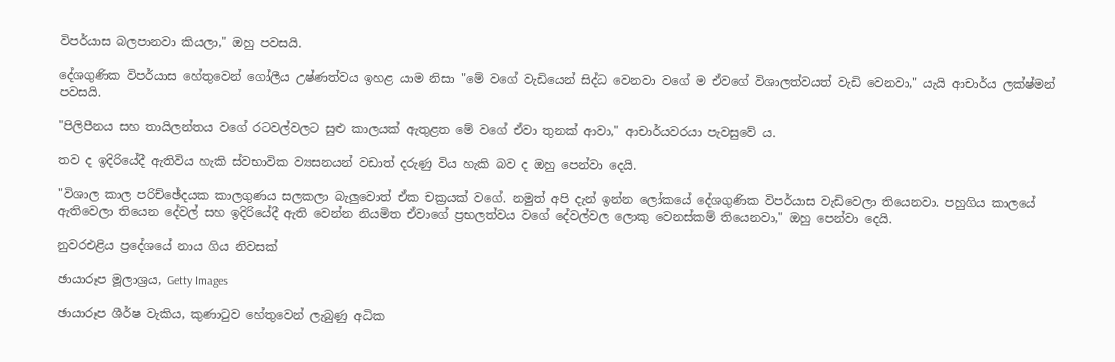විපර්යාස බලපානවා කියලා," ඔහු පවසයි.

දේශගුණික විපර්යාස හේතුවෙන් ගෝලීය උෂ්ණත්වය ඉහළ යාම නිසා "මේ වගේ වැඩියෙන් සිද්ධ වෙනවා වගේ ම ඒවගේ විශාලත්වයත් වැඩි වෙනවා," යැයි ආචාර්ය ලක්ෂ්මන් පවසයි.

"පිලිපීනය සහ තායිලන්තය වගේ රටවල්වලට සුළු කාලයක් ඇතුළත මේ වගේ ඒවා තුනක් ආවා," ආචාර්යවරයා පැවසුවේ ය.

තව ද ඉදිරියේදී ඇතිවිය හැකි ස්වභාවික ව්‍යසනයන් වඩාත් දරුණු විය හැකි බව ද ඔහු පෙන්වා දෙයි.

"විශාල කාල පරිච්ඡේදයක කාලගුණය සලකලා බැලුවොත් ඒක චක්‍රයක් වගේ. නමුත් අපි දැන් ඉන්න ලෝකයේ දේශගුණික විපර්යාස වැඩිවෙලා තියෙනවා. පහුගිය කාලයේ ඇතිවෙලා තියෙන දේවල් සහ ඉදිරියේදී ඇති වෙන්න නියමිත ඒවාගේ ප්‍රභලත්වය වගේ දේවල්වල ලොකු වෙනස්කම් තියෙනවා," ඔහු පෙන්වා දෙයි.

නුවරඑළිය ප්‍රදේශයේ නාය ගිය නිවසක්

ඡායාරූප මූලාශ්‍රය, Getty Images

ඡායාරූප ශීර්ෂ වැකිය, කුණාටුව හේතුවෙන් ලැබුණු අධික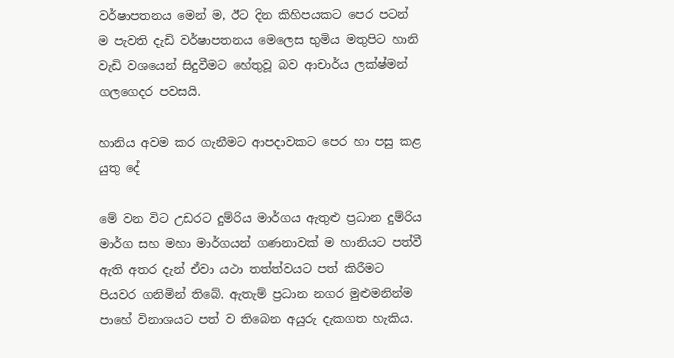වර්ෂාපතනය මෙන් ම, ඊට දින කිහිපයකට පෙර පටන් ම පැවති දැඩි වර්ෂාපතනය මෙලෙස භුමිය මතුපිට හානි වැඩි වශයෙන් සිදුවීමට හේතුවූ බව ආචාර්ය ලක්ෂ්මන් ගලගෙදර පවසයි.

හානිය අවම කර ගැනීමට ආපදාවකට පෙර හා පසු කළ යුතු දේ

මේ වන විට උඩරට දුම්රිය මාර්ගය ඇතුළු ප්‍රධාන දුම්රිය මාර්ග සහ මහා මාර්ගයන් ගණනාවක් ම හානියට පත්වී ඇති අතර දැන් ඒවා යථා තත්ත්වයට පත් කිරීමට පියවර ගනිමින් තිබේ. ඇතැම් ප්‍රධාන නගර මුළුමනින්ම පාහේ විනාශයට පත් ව තිබෙන අයුරු දැකගත හැකිය.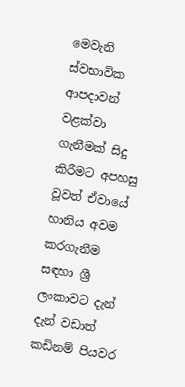මෙවැනි ස්වභාවික ආපදාවන් වළක්වා ගැනීමක් සිදු කිරීමට අපහසු වූවත් ඒවායේ හානිය අවම කරගැනීම සඳහා ශ්‍රී ලංකාවට දැන් දැන් වඩාත් කඩිනම් පියවර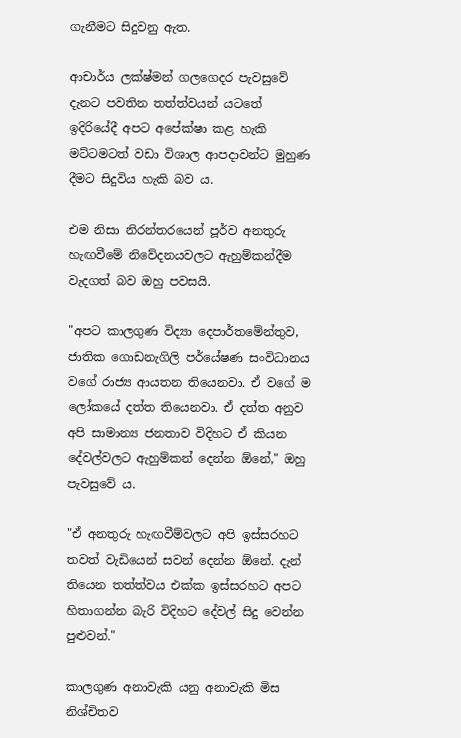ගැනීමට සිදුවනු ඇත.

ආචාර්ය ලක්ෂ්මන් ගලගෙදර පැවසුවේ දැනට පවතින තත්ත්වයන් යටතේ ඉදිරියේදී අපට අපේක්ෂා කළ හැකි මට්ටමටත් වඩා විශාල ආපදාවන්ට මුහුණ දීමට සිදුවිය හැකි බව ය.

එම නිසා නිරන්තරයෙන් පූර්ව අනතුරු හැඟවීමේ නිවේදනයවලට ඇහුම්කන්දීම වැදගත් බව ඔහු පවසයි.

"අපට කාලගුණ විද්‍යා දෙපාර්තමේන්තුව, ජාතික ගොඩනැගිලි පර්යේෂණ සංවිධානය වගේ රාජ්‍ය ආයතන තියෙනවා. ඒ වගේ ම ලෝකයේ දත්ත තියෙනවා. ඒ දත්ත අනුව අපි සාමාන්‍ය ජනතාව විදිහට ඒ කියන දේවල්වලට ඇහුම්කන් දෙන්න ඕනේ," ඔහු පැවසුවේ ය.

"ඒ අනතුරු හැඟවීම්වලට අපි ඉස්සරහට තවත් වැඩියෙන් සවන් දෙන්න ඕනේ. දැන් තියෙන තත්ත්වය එක්ක ඉස්සරහට අපට හිතාගන්න බැරි විදිහට දේවල් සිදු වෙන්න පුළුවන්."

කාලගුණ අනාවැකි යනු අනාවැකි මිස නිශ්චිතව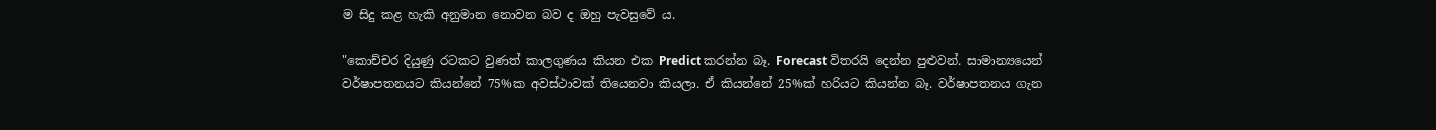ම සිදු කළ හැකි අනුමාන නොවන බව ද ඔහු පැවසුවේ ය.

"කොච්චර දියුණු රටකට වුණත් කාලගුණය කියන එක Predict කරන්න බෑ. Forecast විතරයි දෙන්න පුළුවන්. සාමාන්‍යයෙන් වර්ෂාපතනයට කියන්නේ 75%ක අවස්ථාවක් තියෙනවා කියලා. ඒ කියන්නේ 25%ක් හරියට කියන්න බෑ. වර්ෂාපතනය ගැන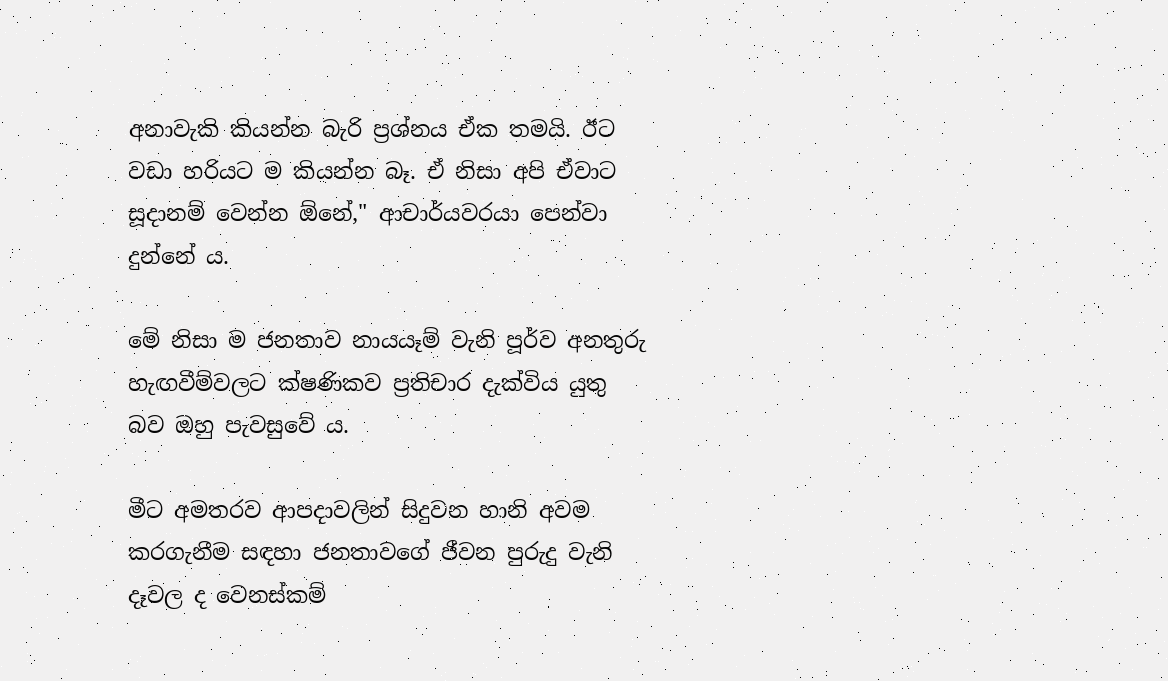අනාවැකි කියන්න බැරි ප්‍රශ්නය ඒක තමයි. ඊට වඩා හරියට ම කියන්න බෑ. ඒ නිසා අපි ඒවාට සූදානම් වෙන්න ඕනේ," ආචාර්යවරයා පෙන්වා දුන්නේ ය.

මේ නිසා ම ජනතාව නායයෑම් වැනි පූර්ව අනතුරු හැඟවීම්වලට ක්ෂණිකව ප්‍රතිචාර දැක්විය යුතු බව ඔහු පැවසුවේ ය.

මීට අමතරව ආපදාවලින් සිදුවන හානි අවම කරගැනීම සඳහා ජනතාවගේ ජීවන පුරුදු වැනි දෑවල ද වෙනස්කම්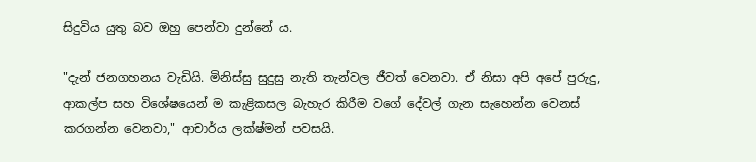සිදුවිය යුතු බව ඔහු පෙන්වා දුන්නේ ය.

"දැන් ජනගහනය වැඩියි. මිනිස්සු සුදුසු නැති තැන්වල ජීවත් වෙනවා. ඒ නිසා අපි අපේ පුරුදු, ආකල්ප සහ විශේෂයෙන් ම කැළිකසල බැහැර කිරීම වගේ දේවල් ගැන සැහෙන්න වෙනස් කරගන්න වෙනවා," ආචාර්ය ලක්ෂ්මන් පවසයි.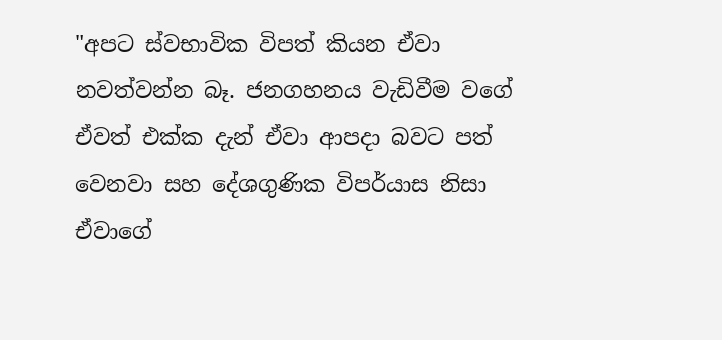"අපට ස්වභාවික විපත් කියන ඒවා නවත්වන්න බෑ. ජනගහනය වැඩිවීම වගේ ඒවත් එක්ක දැන් ඒවා ආපදා බවට පත් වෙනවා සහ දේශගුණික විපර්යාස නිසා ඒවාගේ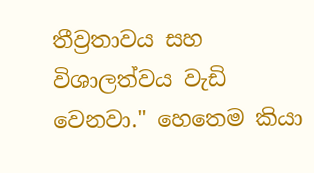තීව්‍රතාවය සහ විශාලත්වය වැඩි වෙනවා." හෙතෙම කියා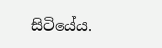සිටියේය.